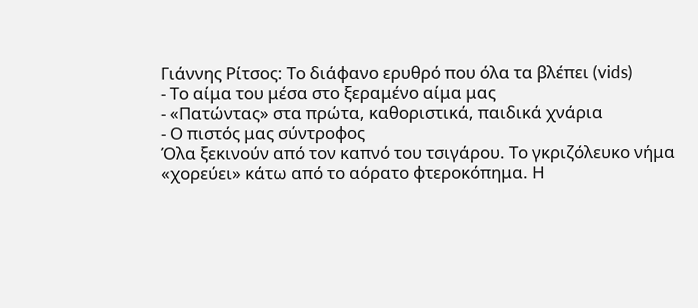Γιάννης Ρίτσος: Το διάφανο ερυθρό που όλα τα βλέπει (vids)
- Το αίμα του μέσα στο ξεραμένο αίμα μας
- «Πατώντας» στα πρώτα, καθοριστικά, παιδικά χνάρια
- Ο πιστός μας σύντροφος
Όλα ξεκινούν από τον καπνό του τσιγάρου. Το γκριζόλευκο νήμα «χορεύει» κάτω από το αόρατο φτεροκόπημα. Η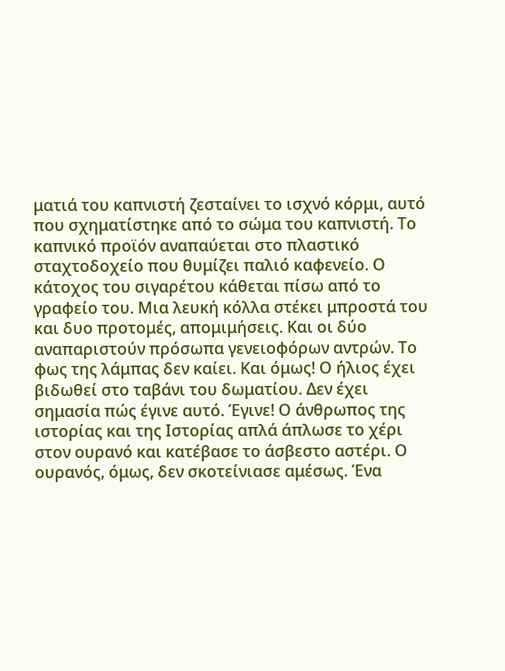ματιά του καπνιστή ζεσταίνει το ισχνό κόρμι, αυτό που σχηματίστηκε από το σώμα του καπνιστή. Το καπνικό προϊόν αναπαύεται στο πλαστικό σταχτοδοχείο που θυμίζει παλιό καφενείο. Ο κάτοχος του σιγαρέτου κάθεται πίσω από το γραφείο του. Μια λευκή κόλλα στέκει μπροστά του και δυο προτομές, απομιμήσεις. Και οι δύο αναπαριστούν πρόσωπα γενειοφόρων αντρών. Το φως της λάμπας δεν καίει. Και όμως! Ο ήλιος έχει βιδωθεί στο ταβάνι του δωματίου. Δεν έχει σημασία πώς έγινε αυτό. Έγινε! Ο άνθρωπος της ιστορίας και της Ιστορίας απλά άπλωσε το χέρι στον ουρανό και κατέβασε το άσβεστο αστέρι. Ο ουρανός, όμως, δεν σκοτείνιασε αμέσως. Ένα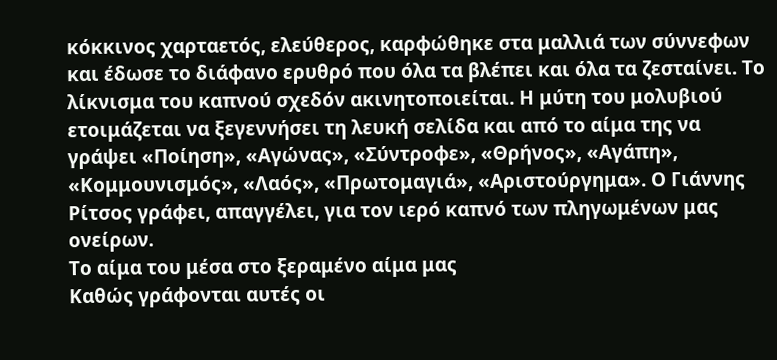κόκκινος χαρταετός, ελεύθερος, καρφώθηκε στα μαλλιά των σύννεφων και έδωσε το διάφανο ερυθρό που όλα τα βλέπει και όλα τα ζεσταίνει. Το λίκνισμα του καπνού σχεδόν ακινητοποιείται. Η μύτη του μολυβιού ετοιμάζεται να ξεγεννήσει τη λευκή σελίδα και από το αίμα της να γράψει «Ποίηση», «Αγώνας», «Σύντροφε», «Θρήνος», «Αγάπη», «Κομμουνισμός», «Λαός», «Πρωτομαγιά», «Αριστούργημα». Ο Γιάννης Ρίτσος γράφει, απαγγέλει, για τον ιερό καπνό των πληγωμένων μας ονείρων.
Το αίμα του μέσα στο ξεραμένο αίμα μας
Καθώς γράφονται αυτές οι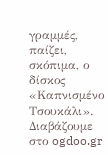γραμμές, παίζει, σκόπιμα, ο δίσκος «Καπνισμένο Τσουκάλι». Διαβάζουμε στο ogdoo.gr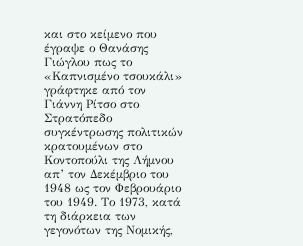και στο κείμενο που έγραψε ο Θανάσης Γιώγλου πως το «Καπνισμένο τσουκάλι» γράφτηκε από τον Γιάννη Ρίτσο στο Στρατόπεδο συγκέντρωσης πολιτικών κρατουμένων στο Κοντοπούλι της Λήμνου απ’ τον Δεκέμβριο του 1948 ως τον Φεβρουάριο του 1949. Το 1973, κατά τη διάρκεια των γεγονότων της Νομικής,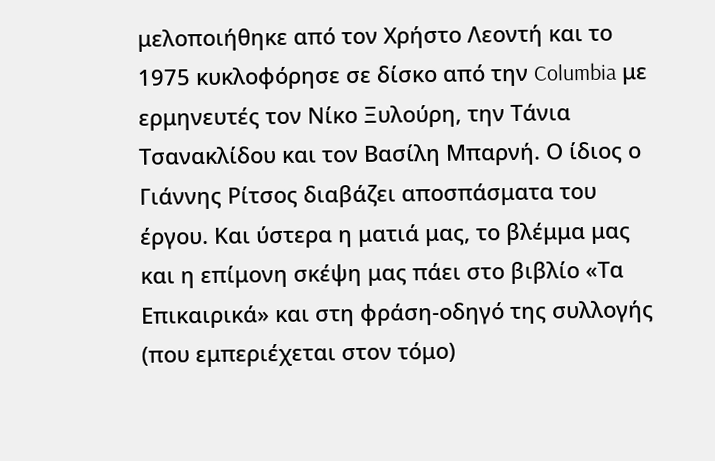μελοποιήθηκε από τον Χρήστο Λεοντή και το 1975 κυκλοφόρησε σε δίσκο από την Columbia με ερμηνευτές τον Νίκο Ξυλούρη, την Τάνια Τσανακλίδου και τον Βασίλη Μπαρνή. Ο ίδιος ο Γιάννης Ρίτσος διαβάζει αποσπάσματα του έργου. Και ύστερα η ματιά μας, το βλέμμα μας και η επίμονη σκέψη μας πάει στο βιβλίο «Τα Επικαιρικά» και στη φράση-οδηγό της συλλογής (που εμπεριέχεται στον τόμο)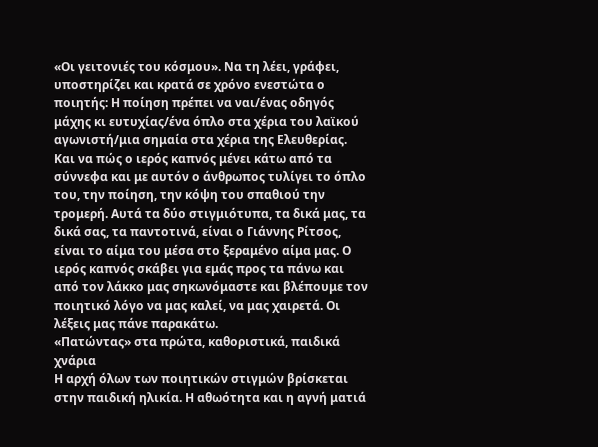«Οι γειτονιές του κόσμου». Να τη λέει, γράφει, υποστηρίζει και κρατά σε χρόνο ενεστώτα ο ποιητής: Η ποίηση πρέπει να ναι/ένας οδηγός μάχης κι ευτυχίας/ένα όπλο στα χέρια του λαϊκού αγωνιστή/μια σημαία στα χέρια της Ελευθερίας. Και να πώς ο ιερός καπνός μένει κάτω από τα σύννεφα και με αυτόν ο άνθρωπος τυλίγει το όπλο του, την ποίηση, την κόψη του σπαθιού την τρομερή. Αυτά τα δύο στιγμιότυπα, τα δικά μας, τα δικά σας, τα παντοτινά, είναι ο Γιάννης Ρίτσος, είναι το αίμα του μέσα στο ξεραμένο αίμα μας. Ο ιερός καπνός σκάβει για εμάς προς τα πάνω και από τον λάκκο μας σηκωνόμαστε και βλέπουμε τον ποιητικό λόγο να μας καλεί, να μας χαιρετά. Οι λέξεις μας πάνε παρακάτω.
«Πατώντας» στα πρώτα, καθοριστικά, παιδικά χνάρια
Η αρχή όλων των ποιητικών στιγμών βρίσκεται στην παιδική ηλικία. Η αθωότητα και η αγνή ματιά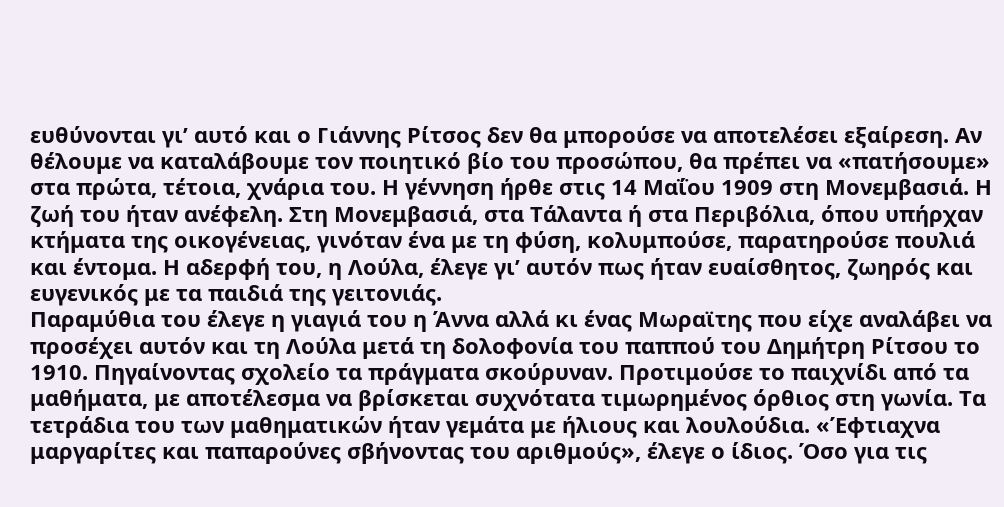ευθύνονται γι’ αυτό και ο Γιάννης Ρίτσος δεν θα μπορούσε να αποτελέσει εξαίρεση. Αν θέλουμε να καταλάβουμε τον ποιητικό βίο του προσώπου, θα πρέπει να «πατήσουμε» στα πρώτα, τέτοια, χνάρια του. Η γέννηση ήρθε στις 14 Μαΐου 1909 στη Μονεμβασιά. Η ζωή του ήταν ανέφελη. Στη Μονεμβασιά, στα Τάλαντα ή στα Περιβόλια, όπου υπήρχαν κτήματα της οικογένειας, γινόταν ένα με τη φύση, κολυμπούσε, παρατηρούσε πουλιά και έντομα. Η αδερφή του, η Λούλα, έλεγε γι’ αυτόν πως ήταν ευαίσθητος, ζωηρός και ευγενικός με τα παιδιά της γειτονιάς.
Παραμύθια του έλεγε η γιαγιά του η Άννα αλλά κι ένας Μωραϊτης που είχε αναλάβει να προσέχει αυτόν και τη Λούλα μετά τη δολοφονία του παππού του Δημήτρη Ρίτσου το 1910. Πηγαίνοντας σχολείο τα πράγματα σκούρυναν. Προτιμούσε το παιχνίδι από τα μαθήματα, με αποτέλεσμα να βρίσκεται συχνότατα τιμωρημένος όρθιος στη γωνία. Τα τετράδια του των μαθηματικών ήταν γεμάτα με ήλιους και λουλούδια. «Έφτιαχνα μαργαρίτες και παπαρούνες σβήνοντας του αριθμούς», έλεγε ο ίδιος. Όσο για τις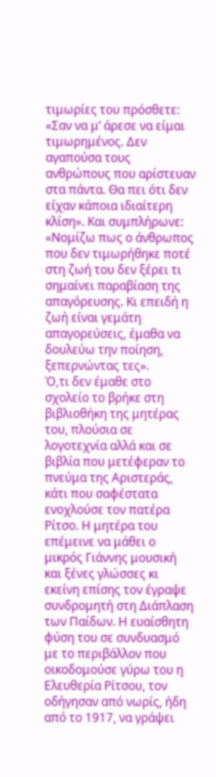τιμωρίες του πρόσθετε: «Σαν να μ’ άρεσε να είμαι τιμωρημένος. Δεν αγαπούσα τους ανθρώπους που αρίστευαν στα πάντα. Θα πει ότι δεν είχαν κάποια ιδιαίτερη κλίση». Και συμπλήρωνε: «Νομίζω πως ο άνθρωπος που δεν τιμωρήθηκε ποτέ στη ζωή του δεν ξέρει τι σημαίνει παραβίαση της απαγόρευσης. Κι επειδή η ζωή είναι γεμάτη απαγορεύσεις, έμαθα να δουλεύω την ποίηση, ξεπερνώντας τες».
Ό,τι δεν έμαθε στο σχολείο το βρήκε στη βιβλιοθήκη της μητέρας του, πλούσια σε λογοτεχνία αλλά και σε βιβλία που μετέφεραν το πνεύμα της Αριστεράς, κάτι που σαφέστατα ενοχλούσε τον πατέρα Ρίτσο. Η μητέρα του επέμεινε να μάθει ο μικρός Γιάννης μουσική και ξένες γλώσσες κι εκείνη επίσης τον έγραψε συνδρομητή στη Διάπλαση των Παίδων. Η ευαίσθητη φύση του σε συνδυασμό με το περιβάλλον που οικοδομούσε γύρω του η Ελευθερία Ρίτσου, τον οδήγησαν από νωρίς, ήδη από το 1917, να γράψει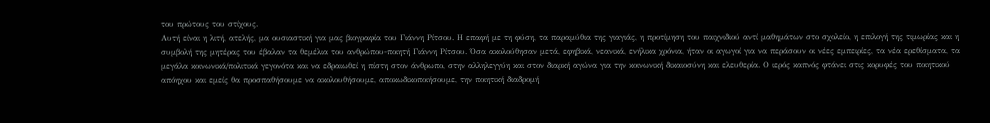του πρώτους του στίχους.
Αυτή είναι η λιτή, ατελής, μα ουσιαστική για μας βιογραφία του Γιάννη Ρίτσου. Η επαφή με τη φύση, τα παραμύθια της γιαγιάς, η προτίμηση του παιχνιδιού αντί μαθημάτων στο σχολείο, η επιλογή της τιμωρίας και η συμβολή της μητέρας του έβαλαν τα θεμέλια του ανθρώπου-ποιητή Γιάννη Ρίτσου. Όσα ακολούθησαν μετά, εφηβικά, νεανικά, ενήλικα χρόνια, ήταν οι αγωγοί για να περάσουν οι νέες εμπειρίες, τα νέα ερεθίσματα, τα μεγάλα κοινωνικά/πολιτικά γεγονότα και να εδραιωθεί η πίστη στον άνθρωπο, στην αλληλεγγύη και στον διαρκή αγώνα για την κοινωνική δικαιοσύνη και ελευθερία. Ο ιερός καπνός φτάνει στις κορυφές του ποιητικού απόηχου και εμείς θα προσπαθήσουμε να ακολουθήσουμε, αποκωδικοποιήσουμε, την ποιητική διαδρομή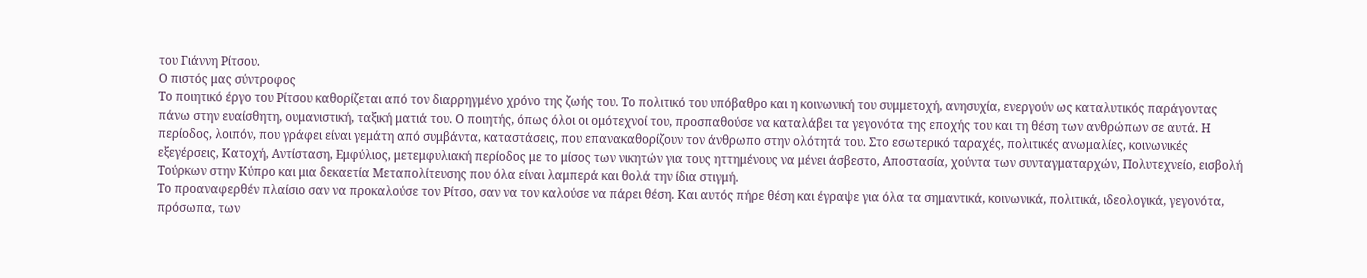του Γιάννη Ρίτσου.
Ο πιστός μας σύντροφος
Το ποιητικό έργο του Ρίτσου καθορίζεται από τον διαρρηγμένο χρόνο της ζωής του. Το πολιτικό του υπόβαθρο και η κοινωνική του συμμετοχή, ανησυχία, ενεργούν ως καταλυτικός παράγοντας πάνω στην ευαίσθητη, ουμανιστική, ταξική ματιά του. Ο ποιητής, όπως όλοι οι ομότεχνοί του, προσπαθούσε να καταλάβει τα γεγονότα της εποχής του και τη θέση των ανθρώπων σε αυτά. Η περίοδος, λοιπόν, που γράφει είναι γεμάτη από συμβάντα, καταστάσεις, που επανακαθορίζουν τον άνθρωπο στην ολότητά του. Στο εσωτερικό ταραχές, πολιτικές ανωμαλίες, κοινωνικές εξεγέρσεις, Κατοχή, Αντίσταση, Εμφύλιος, μετεμφυλιακή περίοδος με το μίσος των νικητών για τους ηττημένους να μένει άσβεστο, Αποστασία, χούντα των συνταγματαρχών, Πολυτεχνείο, εισβολή Τούρκων στην Κύπρο και μια δεκαετία Μεταπολίτευσης που όλα είναι λαμπερά και θολά την ίδια στιγμή.
Το προαναφερθέν πλαίσιο σαν να προκαλούσε τον Ρίτσο, σαν να τον καλούσε να πάρει θέση. Και αυτός πήρε θέση και έγραψε για όλα τα σημαντικά, κοινωνικά, πολιτικά, ιδεολογικά, γεγονότα, πρόσωπα, των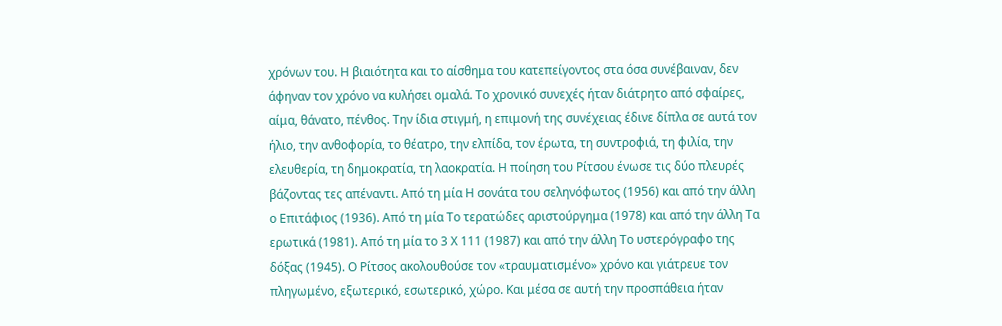χρόνων του. Η βιαιότητα και το αίσθημα του κατεπείγοντος στα όσα συνέβαιναν, δεν άφηναν τον χρόνο να κυλήσει ομαλά. Το χρονικό συνεχές ήταν διάτρητο από σφαίρες, αίμα, θάνατο, πένθος. Την ίδια στιγμή, η επιμονή της συνέχειας έδινε δίπλα σε αυτά τον ήλιο, την ανθοφορία, το θέατρο, την ελπίδα, τον έρωτα, τη συντροφιά, τη φιλία, την ελευθερία, τη δημοκρατία, τη λαοκρατία. Η ποίηση του Ρίτσου ένωσε τις δύο πλευρές βάζοντας τες απέναντι. Από τη μία Η σονάτα του σεληνόφωτος (1956) και από την άλλη ο Επιτάφιος (1936). Από τη μία Το τερατώδες αριστούργημα (1978) και από την άλλη Τα ερωτικά (1981). Από τη μία το 3 Χ 111 (1987) και από την άλλη Το υστερόγραφο της δόξας (1945). Ο Ρίτσος ακολουθούσε τον «τραυματισμένο» χρόνο και γιάτρευε τον πληγωμένο, εξωτερικό, εσωτερικό, χώρο. Και μέσα σε αυτή την προσπάθεια ήταν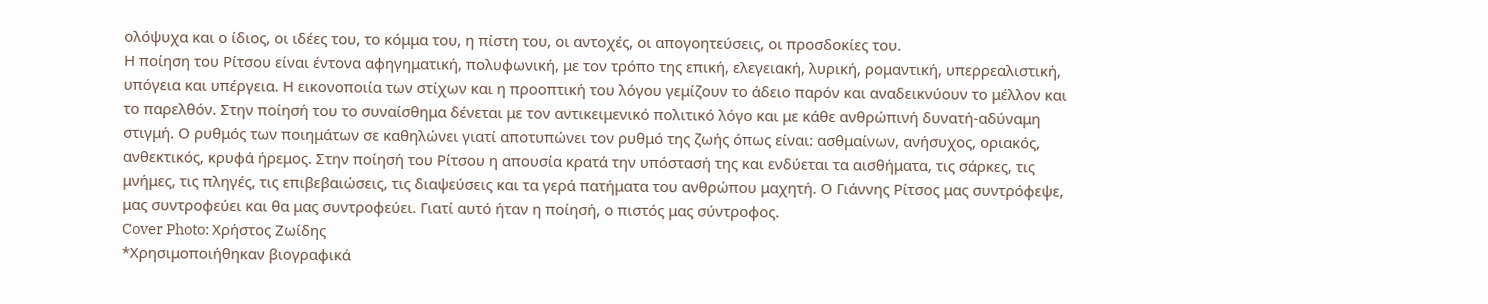ολόψυχα και ο ίδιος, οι ιδέες του, το κόμμα του, η πίστη του, οι αντοχές, οι απογοητεύσεις, οι προσδοκίες του.
Η ποίηση του Ρίτσου είναι έντονα αφηγηματική, πολυφωνική, με τον τρόπο της επική, ελεγειακή, λυρική, ρομαντική, υπερρεαλιστική, υπόγεια και υπέργεια. Η εικονοποιία των στίχων και η προοπτική του λόγου γεμίζουν το άδειο παρόν και αναδεικνύουν το μέλλον και το παρελθόν. Στην ποίησή του το συναίσθημα δένεται με τον αντικειμενικό πολιτικό λόγο και με κάθε ανθρώπινή δυνατή-αδύναμη στιγμή. Ο ρυθμός των ποιημάτων σε καθηλώνει γιατί αποτυπώνει τον ρυθμό της ζωής όπως είναι: ασθμαίνων, ανήσυχος, οριακός, ανθεκτικός, κρυφά ήρεμος. Στην ποίησή του Ρίτσου η απουσία κρατά την υπόστασή της και ενδύεται τα αισθήματα, τις σάρκες, τις μνήμες, τις πληγές, τις επιβεβαιώσεις, τις διαψεύσεις και τα γερά πατήματα του ανθρώπου μαχητή. Ο Γιάννης Ρίτσος μας συντρόφεψε, μας συντροφεύει και θα μας συντροφεύει. Γιατί αυτό ήταν η ποίησή, ο πιστός μας σύντροφος.
Cover Photo: Χρήστος Ζωίδης
*Χρησιμοποιήθηκαν βιογραφικά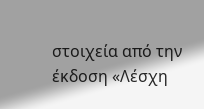στοιχεία από την έκδοση «Λέσχη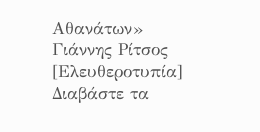Αθανάτων» Γιάννης Ρίτσος [Ελευθεροτυπία]
Διαβάστε τα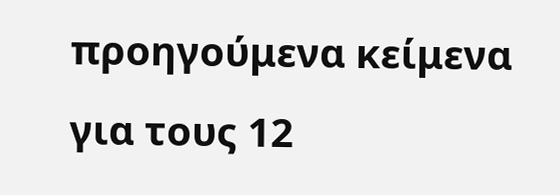προηγούμενα κείμενα για τους 12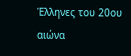Έλληνες του 20ου αιώνα